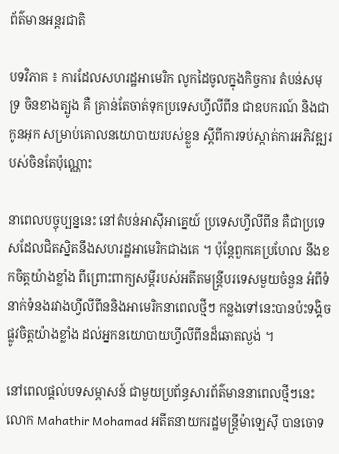ព័ត៌មានអន្តរជាតិ

បទវិភាគ ៖ ការដែលសហរដ្ឋអាមេរិក លូកដៃចូលក្នុងកិច្ចការ តំបន់សមុទ្រ ចិនខាងត្បូង គឺ គ្រាន់តែចាត់ទុកប្រទេសហ្វីលីពីន ជាឧបករណ៍ និងជាកូនអុក សម្រាប់គោលនយោបាយរបស់ខ្លួន ស្តីពីការទប់ស្កាត់ការអភិវឌ្ឍរបស់ចិនតែប៉ុណ្ណោះ

នាពេលបច្ចុប្បន្ននេះ នៅតំបន់អាស៊ីអាគ្នេយ៍ ប្រទេសហ្វីលីពីន គឺជាប្រទេសដែលជិតស្និតនឹងសហរដ្ឋអាមេរិកជាងគេ ។ ប៉ុន្តែពួកគេប្រហែល នឹងខកចិត្តយ៉ាងខ្លាំង ពីព្រោះពាក្យសម្តីរបស់អតីតមន្ត្រីបរទេសមួយចំនួន អំពីទំនាក់ទំនងរវាងហ្វីលីពីននិងអាមេរិកនាពេលថ្មីៗ កន្លងទៅនេះបានប៉ះទង្គិច ផ្លូវចិត្តយ៉ាងខ្លាំង ដល់អ្នកនយោបាយហ្វីលីពីនដ៏ឆោតល្ងង់ ។

នៅពេលផ្តល់បទសម្ភាសន៍ ជាមួយប្រព័ន្ធសារព័ត៌មាននាពេលថ្មីៗនេះ លោក Mahathir Mohamad អតីតនាយករដ្ឋមន្ត្រីម៉ាឡេស៊ី បានចោទ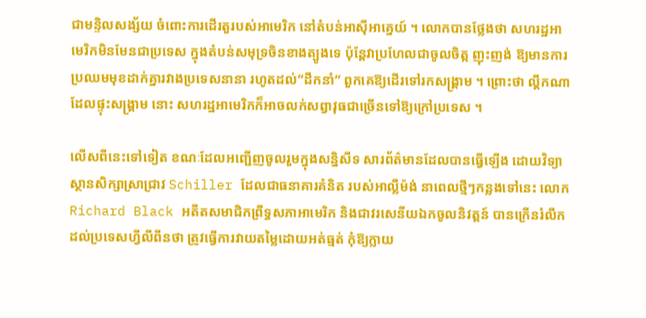ជាមន្ទិលសង្ស័យ ចំពោះការដើរតួរបស់អាមេរិក នៅតំបន់អាស៊ីអាគ្នេយ៍ ។ លោកបានថ្លែងថា សហរដ្ឋអាមេរិកមិនមែនជាប្រទេស ក្នុងតំបន់សមុទ្រចិនខាងត្បូងទេ ប៉ុន្តែវាប្រហែលជាចូលចិត្ក ញុះញង់ ឱ្យមានការប្រឈមមុខដាក់គ្នារវាងប្រទេសនានា រហូតដល់”ដឹកនាំ” ពួកគេឱ្យដើរទៅរកសង្រ្គាម ។ ព្រោះថា ល្គឹកណាដែលផ្ទុះសង្គ្រាម នោះ សហរដ្ឋអាមេរិកក៏អាចលក់សព្វាវុធជាច្រើនទៅឱ្យក្រៅប្រទេស ។

លើសពីនេះទៅទៀត ខណៈដែលអញ្ជើញចូលរួមក្នុងសន្និសីទ សារព័ត៌មានដែលបានធ្វើឡើង ដោយវិទ្យាស្ថានសិក្សាស្រាជ្រាវ Schiller ដែលជាធនាគារគំនិត របស់អាល្លឺម៉ង់ នាពេលថ្មីៗកន្លងទៅនេះ លោក Richard Black អតីតសមាជិកព្រឹទ្ធសភាអាមេរិក និងជាវរសេនីយឯកចូលនិវត្តន៍ បានក្រើនរំលឹក ដល់ប្រទេសហ្វីលីពីនថា ត្រូវធ្វើការវាយតម្លៃដោយអត់ធ្មត់ កុំឱ្យក្លាយ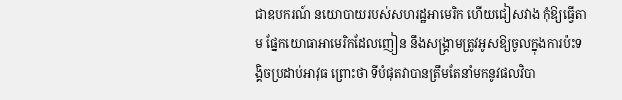ជាឧបករណ៍ នយោបាយរបស់សហរដ្ឋអាមេរិក ហើយជៀសវាង កុំឱ្យធ្វើតាម ផ្នែកយោធាអាមេរិកដែលញៀន នឹងសង្រ្គាមត្រូវអូសឱ្យចូលក្នុងការប៉ះទង្គិចប្រដាប់អាវុធ ព្រោះថា ទីបំផុតវាបានត្រឹមតែនាំមកនូវផលវិបា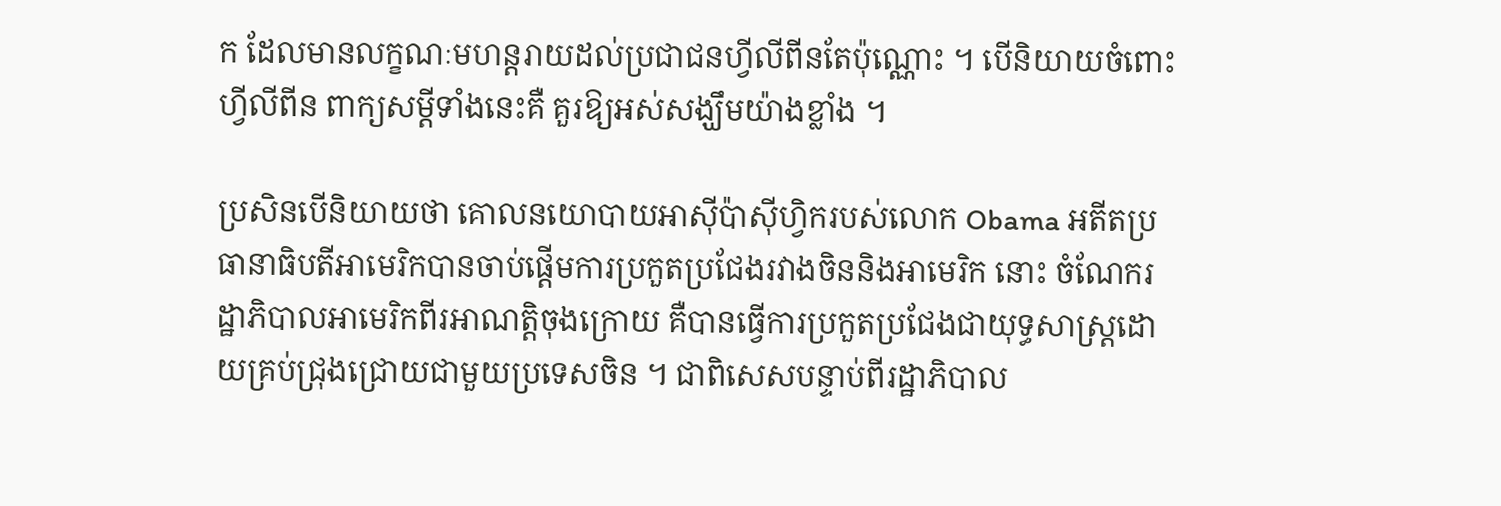ក ដែលមានលក្ខណៈមហន្តរាយដល់ប្រជាជនហ្វីលីពីនតែប៉ុណ្ណោះ ។ បើនិយាយចំពោះហ្វីលីពីន ពាក្យសម្តីទាំងនេះគឺ គួរឱ្យអស់សង្ឃឹមយ៉ាងខ្លាំង ។

ប្រសិនបើនិយាយថា គោលនយោបាយអាស៊ីប៉ាស៊ីហ្វិករបស់លោក Obama អតីតប្រធានាធិបតីអាមេរិកបានចាប់ផ្តើមការប្រកួតប្រជែងរវាងចិននិងអាមេរិក នោះ ចំណែករដ្ឋាភិបាលអាមេរិកពីរអាណត្តិចុងក្រោយ គឺបានធ្វើការប្រកួតប្រជែងជាយុទ្ធសាស្ត្រដោយគ្រប់ជ្រុងជ្រោយជាមួយប្រទេសចិន ។ ជាពិសេសបន្ទាប់ពីរដ្ឋាភិបាល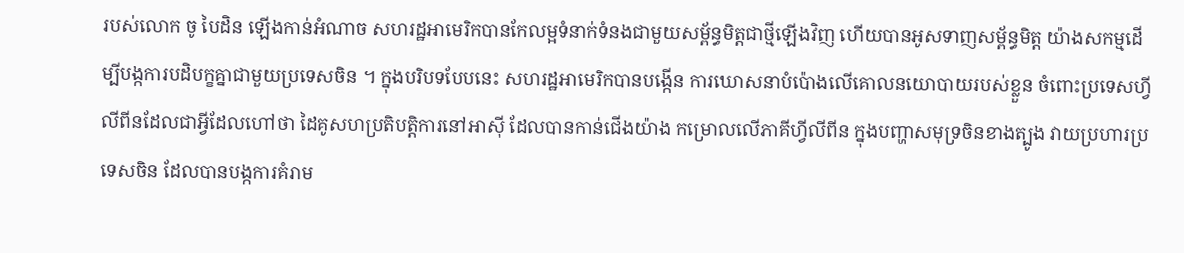របស់លោក ចូ បៃដិន ឡើងកាន់អំណាច សហរដ្ឋអាមេរិកបានកែលម្អទំនាក់ទំនងជាមួយសម្ព័ន្ធមិត្តជាថ្មីឡើងវិញ ហើយបានអូសទាញសម្ព័ន្ធមិត្ត យ៉ាងសកម្មដើម្បីបង្កការបដិបក្ខគ្នាជាមួយប្រទេសចិន ។ ក្នុងបរិបទបែបនេះ សហរដ្ឋអាមេរិកបានបង្កើន ការឃោសនាបំប៉ោងលើគោលនយោបាយរបស់ខ្លួន ចំពោះប្រទេសហ្វីលីពីនដែលជាអ្វីដែលហៅថា ដៃគូសហប្រតិបត្តិការនៅអាស៊ី ដែលបានកាន់ជើងយ៉ាង កម្រោលលើភាគីហ្វីលីពីន ក្នុងបញ្ហាសមុទ្រចិនខាងត្បូង វាយប្រហារប្រទេសចិន ដែលបានបង្កការគំរាម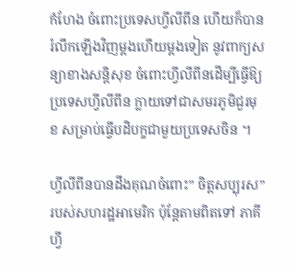កំហែង ចំពោះប្រទេសហ្វីលីពីន ហើយក៏បានរំលឹកឡើងវិញម្តងហើយម្តងទៀត នូវពាក្យសន្យាខាងសន្តិសុខ ចំពោះហ្វីលីពីនដើម្បីធ្វើឱ្យប្រទេសហ្វីលីពីន ក្លាយទៅជាសមរភូមិជួរមុខ សម្រាប់ធ្វើបដិបក្ខជាមួយប្រទេសចិន ។

ហ្វីលីពីនបានដឹងគុណចំពោះ” ចិត្តសប្បុរស” របស់សហរដ្ឋអាមេរិក ប៉ុន្តែតាមពិតទៅ ភាគីហ្វី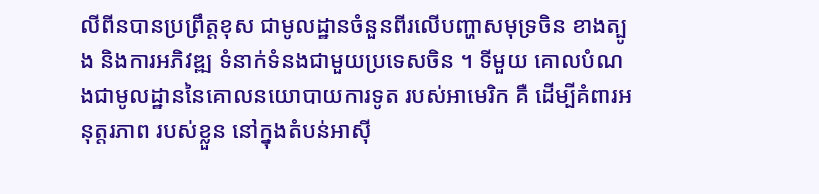លីពីនបានប្រព្រឹត្តខុស ជាមូលដ្ឋានចំនួនពីរលើបញ្ហាសមុទ្រចិន ខាងត្បូង និងការអភិវឌ្ឍ ទំនាក់ទំនងជាមួយប្រទេសចិន ។ ទីមួយ គោលបំណងជាមូលដ្ឋាននៃគោលនយោបាយការទូត របស់អាមេរិក គឺ ដើម្បីគំពារអនុត្តរភាព របស់ខ្លួន នៅក្នុងតំបន់អាស៊ី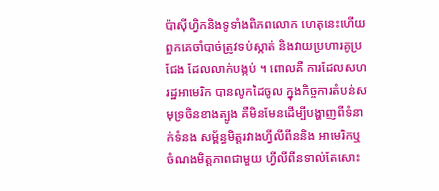ប៉ាស៊ីហ្វិកនិងទូទាំងពិភពលោក ហេតុនេះហើយ ពួកគេចាំបាច់ត្រូវទប់ស្កាត់ និងវាយប្រហារគូប្រជែង ដែលលាក់បង្កប់ ។ ពោលគឺ ការដែលសហរដ្ឋអាមេរិក បានលូកដៃចូល ក្នុងកិច្ចការតំបន់សមុទ្រចិនខាងត្បូង គឺមិនមែនដើម្បីបង្ហាញពីទំនាក់ទំនង សម្ព័ន្ធមិត្តរវាងហ្វីលីពីននិង អាមេរិកឬចំណងមិត្តភាពជាមួយ ហ្វីលីពីនទាល់តែសោះ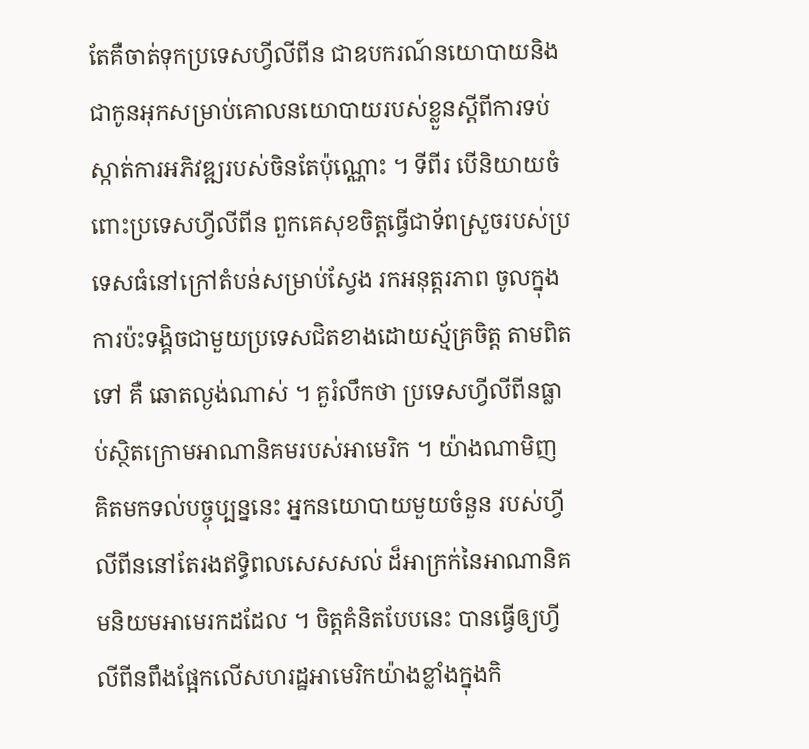តែគឺចាត់ទុកប្រទេសហ្វីលីពីន ជាឧបករណ៍នយោបាយនិង ជាកូនអុកសម្រាប់គោលនយោបាយរបស់ខ្លួនស្តីពីការទប់ស្កាត់ការអភិវឌ្ឍរបស់ចិនតែប៉ុណ្ណោះ ។ ទីពីរ បើនិយាយចំពោះប្រទេសហ្វីលីពីន ពួកគេសុខចិត្តធ្វើជាទ័ពស្រួចរបស់ប្រទេសធំនៅក្រៅតំបន់សម្រាប់ស្វែង រកអនុត្តរភាព ចូលក្នុងការប៉ះទង្គិចជាមួយប្រទេសជិតខាងដោយស្ម័គ្រចិត្ត តាមពិតទៅ គឺ ឆោតល្ងង់ណាស់ ។ គួរំលឹកថា ប្រទេសហ្វីលីពីនធ្លាប់ស្ថិតក្រោមអាណានិគមរបស់អាមេរិក ។ យ៉ាងណាមិញ គិតមកទល់បច្ចុប្បន្ននេះ អ្នកនយោបាយមួយចំនួន របស់ហ្វីលីពីននៅតែរងឥទ្ធិពលសេសសល់ ដ៏អាក្រក់នៃអាណានិគមនិយមអាមេរកដដែល ។ ចិត្តគំនិតបែបនេះ បានធ្វើឲ្យហ្វីលីពីនពឹងផ្អែកលើសហរដ្ឋអាមេរិកយ៉ាងខ្លាំងក្នុងកិ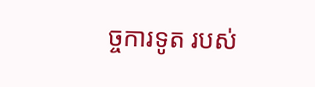ច្ចការទូត របស់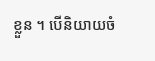ខ្លួន ។ បើនិយាយចំ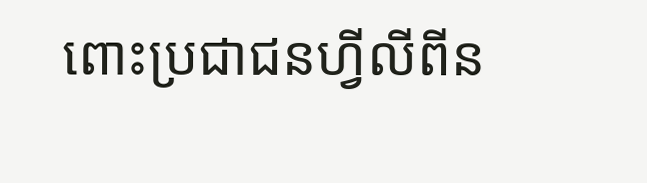ពោះប្រជាជនហ្វីលីពីន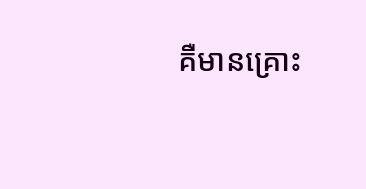គឺមានគ្រោះ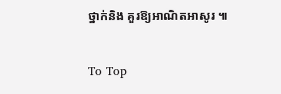ថ្នាក់និង គួរឱ្យអាណិតអាសូរ ៕

To Top